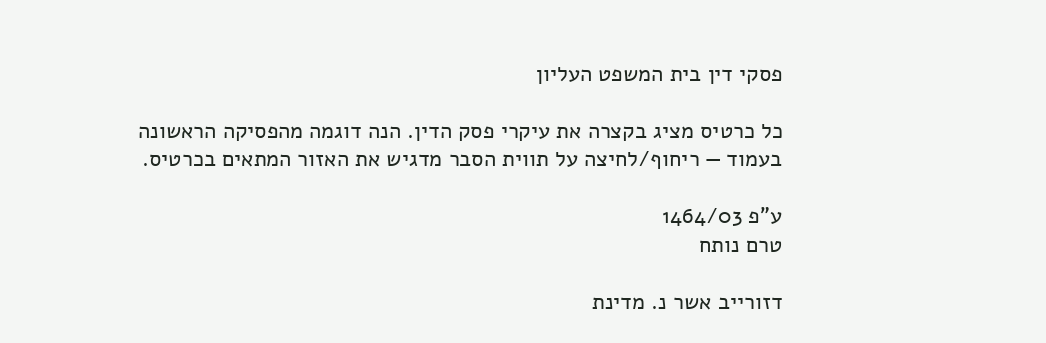פסקי דין בית המשפט העליון

כל כרטיס מציג בקצרה את עיקרי פסק הדין. הנה דוגמה מהפסיקה הראשונה בעמוד — ריחוף/לחיצה על תווית הסבר מדגיש את האזור המתאים בכרטיס.

ע"פ 1464/03
טרם נותח

דזורייב אשר נ. מדינת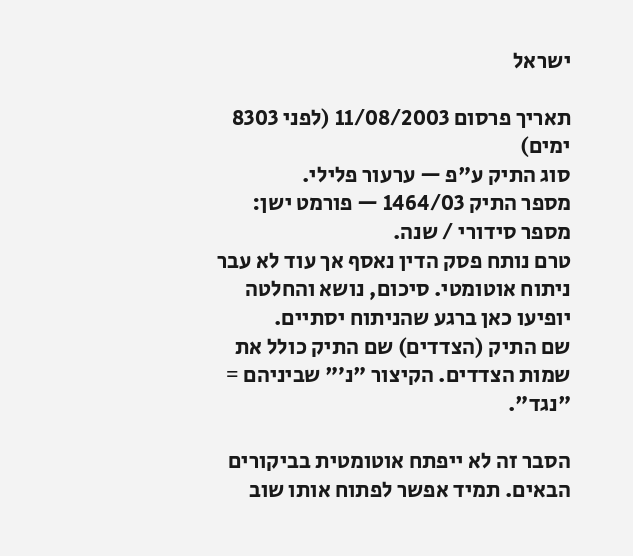ישראל

תאריך פרסום 11/08/2003 (לפני 8303 ימים)
סוג התיק ע"פ — ערעור פלילי.
מספר התיק 1464/03 — פורמט ישן: מספר סידורי / שנה.
טרם נותח פסק הדין נאסף אך עוד לא עבר ניתוח אוטומטי. סיכום, נושא והחלטה יופיעו כאן ברגע שהניתוח יסתיים.
שם התיק (הצדדים) שם התיק כולל את שמות הצדדים. הקיצור "נ׳" שביניהם = "נגד".

הסבר זה לא ייפתח אוטומטית בביקורים הבאים. תמיד אפשר לפתוח אותו שוב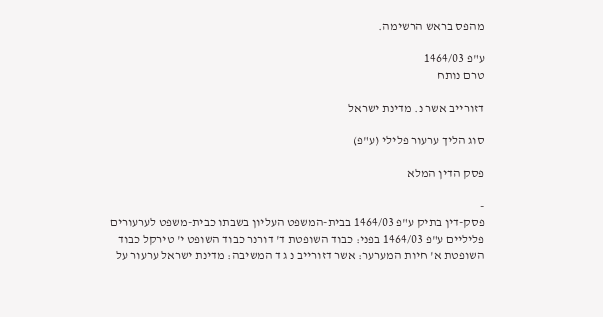מהפס בראש הרשימה.

ע"פ 1464/03
טרם נותח

דזורייב אשר נ. מדינת ישראל

סוג הליך ערעור פלילי (ע"פ)

פסק הדין המלא

-
פסק-דין בתיק ע"פ 1464/03 בבית-המשפט העליון בשבתו כבית-משפט לערעורים פליליים ע"פ 1464/03 בפני: כבוד השופטת ד' דורנר כבוד השופט י' טירקל כבוד השופטת א' חיות המערער: אשר דזורייב נ ג ד המשיבה: מדינת ישראל ערעור על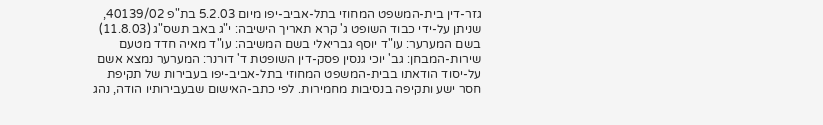גזר-דין בית-המשפט המחוזי בתל-אביב-יפו מיום 5.2.03 בת"פ 40139/02, שניתן על-ידי כבוד השופט ג' קרא תאריך הישיבה: י"ג באב תשס"ג (11.8.03) בשם המערער: עו"ד יוסף גבריאלי בשם המשיבה: עו"ד מאיה חדד מטעם שירות-המבחן: גב' יוכי גנסין פסק-דין השופטת ד' דורנר: המערער נמצא אשם על-יסוד הודאתו בבית-המשפט המחוזי בתל-אביב-יפו בעבירות של תקיפת חסר ישע ותקיפה בנסיבות מחמירות. לפי כתב-האישום שבעבירותיו הודה, נהג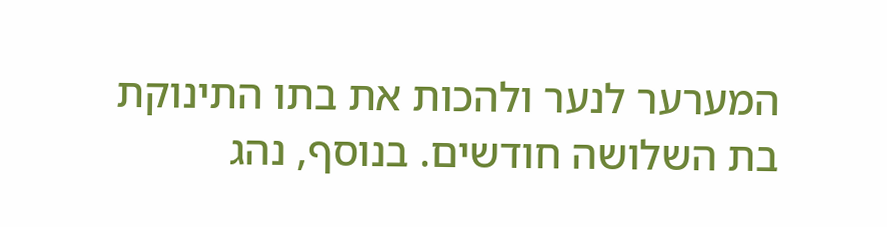המערער לנער ולהכות את בתו התינוקת בת השלושה חודשים. בנוסף, נהג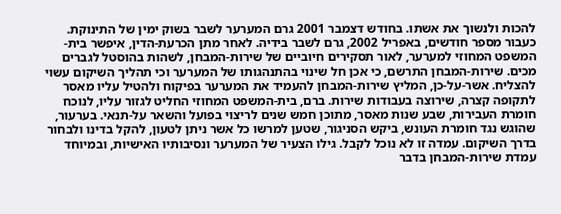להכות ולנשוך את אשתו. בחודש דצמבר 2001 גרם המערער לשבר בשוק ימין של התינוקת. כעבור מספר חודשים, באפריל 2002, גרם לשבר בידיה. לאחר מתן הכרעת-הדין, איפשר בית-המשפט המחוזי למערער, לאור תסקירים חיוביים של שירות-המבחן, לשהות בהוסטל לגברים מכים. שירות-המבחן התרשם, כי אכן חל שינוי בהתנהגותו של המערער וכי תהליך השיקום עשוי להצליח. אשר-על-כן, המליץ שירות-המבחן להעמיד את המערער בפיקוח ולהטיל עליו מאסר לתקופה קצרה, שירוצה בעבודות שירות. ברם, בית-המשפט המחוזי החליט לגזור עליו, לנוכח חומרת העבירות, שבע שנות מאסר, מתוכן חמש שנים לריצוי בפועל והשאר על-תנאי. בערעור, שהוגש נגד חומרת העונש, ביקש הסניגור, שטען למרשו כל אשר ניתן לטעון, להקל בדינו ולבחור בדרך השיקום. עמדה זו לא נוכל לקבל. גילו הצעיר של המערער ונסיבותיו האישיות, ובמיוחד עמדת שירות-המבחן בדבר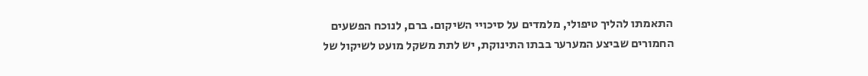התאמתו להליך טיפולי, מלמדים על סיכויי השיקום. ברם, לנוכח הפשעים החמורים שביצע המערער בבתו התינוקת, יש לתת משקל מועט לשיקול של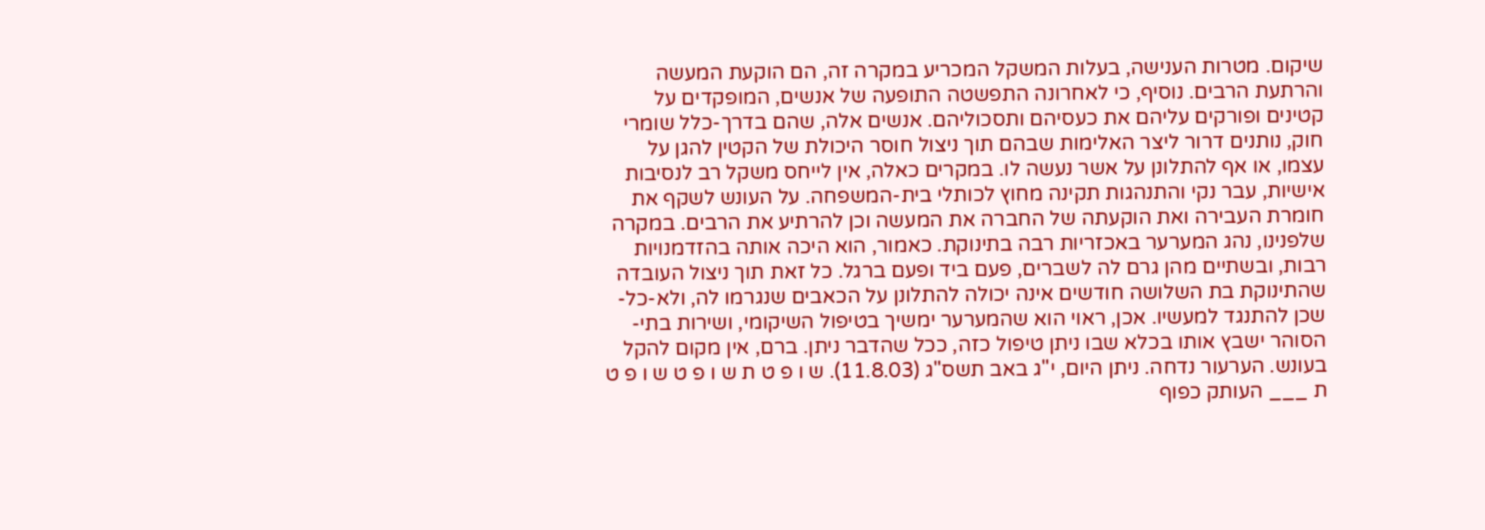שיקום. מטרות הענישה, בעלות המשקל המכריע במקרה זה, הם הוקעת המעשה והרתעת הרבים. נוסיף, כי לאחרונה התפשטה התופעה של אנשים, המופקדים על קטינים ופורקים עליהם את כעסיהם ותסכוליהם. אנשים אלה, שהם בדרך-כלל שומרי חוק, נותנים דרור ליצר האלימות שבהם תוך ניצול חוסר היכולת של הקטין להגן על עצמו, או אף להתלונן על אשר נעשה לו. במקרים כאלה, אין לייחס משקל רב לנסיבות אישיות, עבר נקי והתנהגות תקינה מחוץ לכותלי בית-המשפחה. על העונש לשקף את חומרת העבירה ואת הוקעתה של החברה את המעשה וכן להרתיע את הרבים. במקרה שלפנינו, נהג המערער באכזריות רבה בתינוקת. כאמור, הוא היכה אותה בהזדמנויות רבות, ובשתיים מהן גרם לה לשברים, פעם ביד ופעם ברגל. כל זאת תוך ניצול העובדה שהתינוקת בת השלושה חודשים אינה יכולה להתלונן על הכאבים שנגרמו לה, ולא-כל-שכן להתנגד למעשיו. אכן, ראוי הוא שהמערער ימשיך בטיפול השיקומי, ושירות בתי-הסוהר ישבץ אותו בכלא שבו ניתן טיפול כזה, ככל שהדבר ניתן. ברם, אין מקום להקל בעונש. הערעור נדחה. ניתן היום, י"ג באב תשס"ג (11.8.03). ש ו פ ט ת ש ו פ ט ש ו פ ט ת ___ העותק כפוף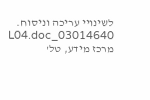לשינויי עריכה וניסוח. 03014640_L04.doc מרכז מידע, טל'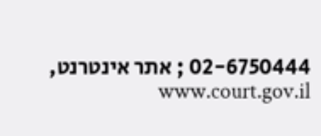02-6750444 ; אתר אינטרנט, www.court.gov.il